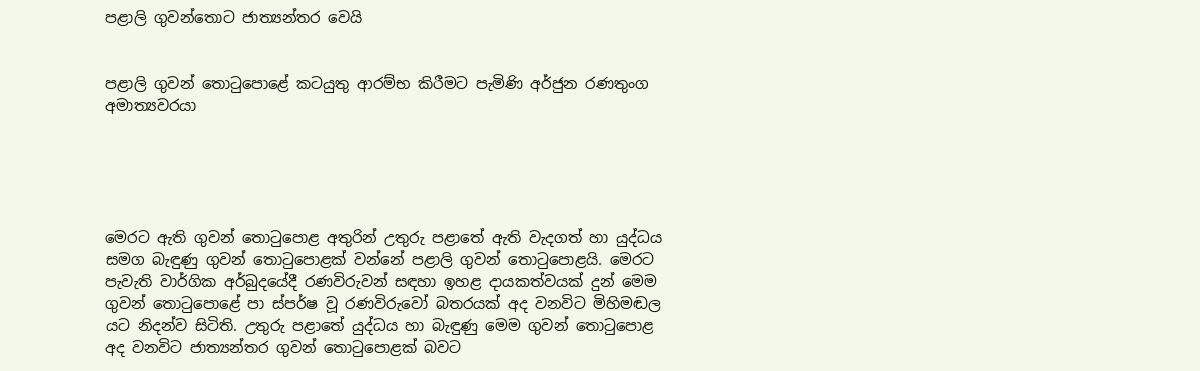පළාලි ගුවන්තොට ජාත්‍යන්තර වෙයි


පළාලි ගුවන් තොටුපොළේ කටයුතු ආරම්භ කිරීමට පැමිණි අර්ජුන රණතුංග අමාත්‍යවරයා





මෙරට ඇති ගුවන් තොටුපොළ අතුරින් උතුරු පළාතේ ඇති වැදගත් හා යුද්ධය සමග බැඳුණු ගුවන් තොටුපොළක් වන්නේ පළාලි ගුවන් තොටුපොළයි. මෙරට පැවැති වාර්ගික අර්බුදයේදී රණවිරුවන් සඳහා ඉහළ දායකත්වයක් දුන් මෙම ගුවන් තොටුපොළේ පා ස්පර්ෂ වූ රණවිරුවෝ බතරයක් අද වනවිට මිහිමඬල යට නිදන්ව සිටිති. උතුරු පළාතේ යුද්ධය හා බැඳුණු මෙම ගුවන් තොටුපොළ අද වනවිට ජාත්‍යන්තර ගුවන් තොටුපොළක් බවට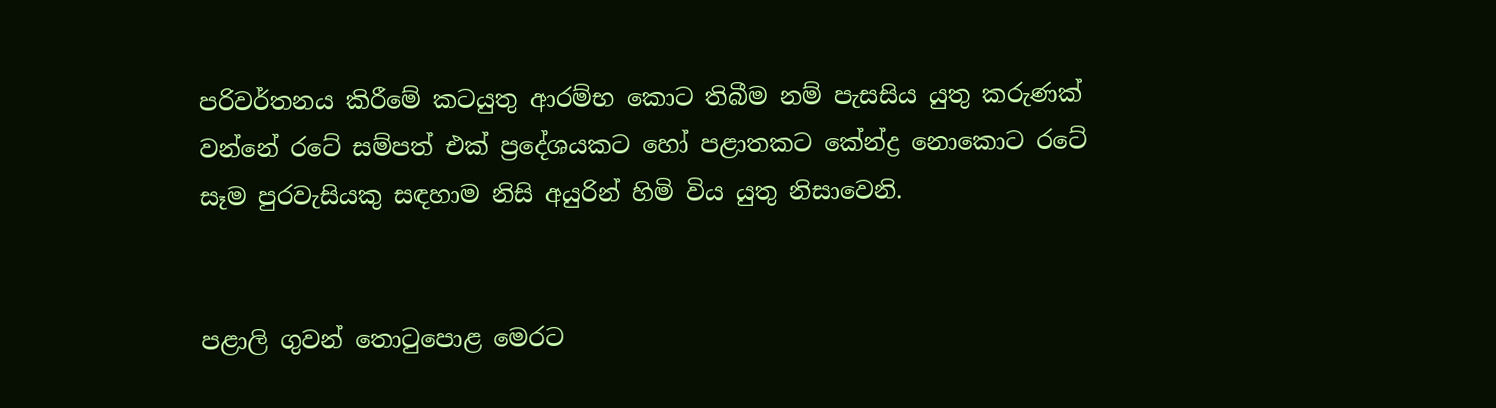පරිවර්තනය කිරීමේ කටයුතු ආරම්භ කොට තිබීම නම් පැසසිය යුතු කරුණක් වන්නේ රටේ සම්පත් එක් ප්‍රදේශයකට හෝ පළාතකට කේන්ද්‍ර නොකොට රටේ සෑම පුරවැසියකු සඳහාම නිසි අයුරින් හිමි විය යුතු නිසාවෙනි.


පළාලි ගුවන් තොටුපොළ මෙරට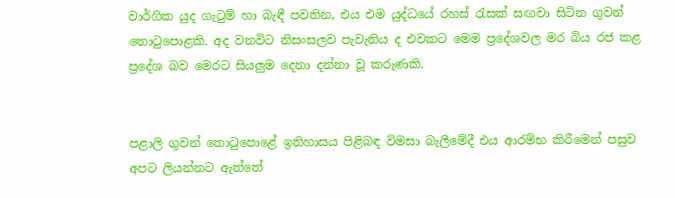වාර්ගික යුද ගැටුම් හා බැඳී පවතින, එය එම යුද්ධයේ රහස් රැසක් සඟවා සිටින ගුවන් තොටුපොළකි. අද වනවිට නිසංසලව පැවැතිය ද එවකට මෙම ප්‍රදේශවල මර බිය රජ කළ ප්‍රදේශ බව මෙරට සියලුම දෙනා දන්නා වූ කරුණකි.


පළාලි ගුවන් තොටුපොළේ ඉතිහාසය පිළිබඳ විමසා බැලීමේදී එය ආරම්භ කිරීමෙන් පසුව අපට ලියන්නට ඇත්තේ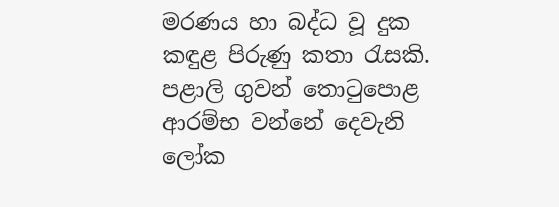මරණය හා බද්ධ වූ දුක කඳුළ පිරුණු කතා රැසකි.
පළාලි ගුවන් තොටුපොළ ආරම්භ වන්නේ දෙවැනි ලෝක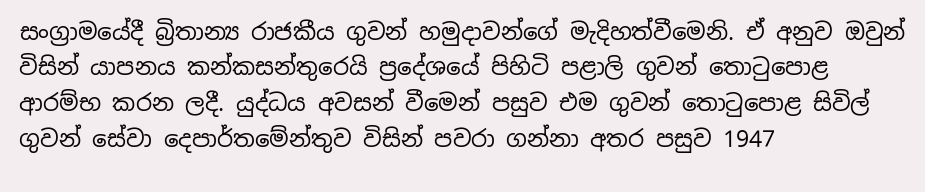සංග්‍රාමයේදී බ්‍රිතාන්‍ය රාජකීය ගුවන් හමුදාවන්ගේ මැදිහත්වීමෙනි. ඒ අනුව ඔවුන් විසින් යාපනය කන්කසන්තුරෙයි ප්‍රදේශයේ පිහිටි පළාලි ගුවන් තොටුපොළ ආරම්භ කරන ලදී. යුද්ධය අවසන් වීමෙන් පසුව එම ගුවන් තොටුපොළ සිවිල් ගුවන් සේවා දෙපාර්තමේන්තුව විසින් පවරා ගන්නා අතර පසුව 1947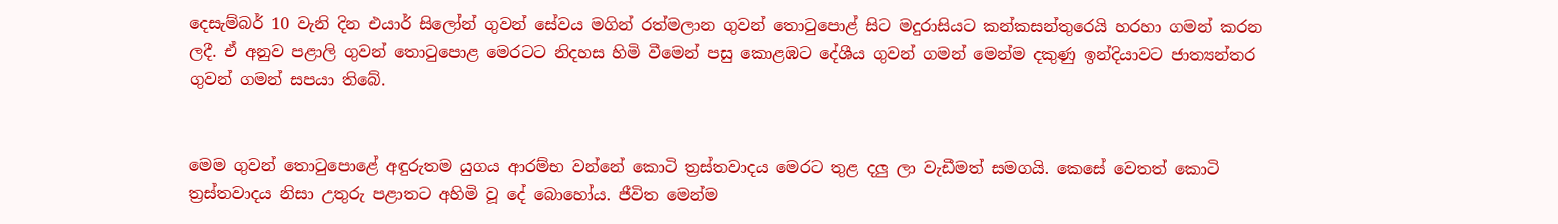දෙසැම්බර් 10 වැනි දින එයාර් සිලෝන් ගුවන් සේවය මගින් රත්මලාන ගුවන් තොටුපොළ් සිට මදුරාසියට කන්කසන්තුරෙයි හරහා ගමන් කරන ලදී. ඒ අනුව පළාලි ගුවන් තොටුපොළ මෙරටට නිදහස හිමි වීමෙන් පසු කොළඹට දේශීය ගුවන් ගමන් මෙන්ම දකුණු ඉන්දියාවට ජාත්‍යන්තර ගුවන් ගමන් සපයා තිබේ.


මෙම ගුවන් තොටුපොළේ අඳුරුතම යුගය ආරම්භ වන්නේ කොටි ත්‍රස්තවාදය මෙරට තුළ දලු ලා වැඩීමත් සමගයි. කෙසේ වෙතත් කොටි ත්‍රස්තවාදය නිසා උතුරු පළාතට අහිමි වූ දේ බොහෝය. ජීවිත මෙන්ම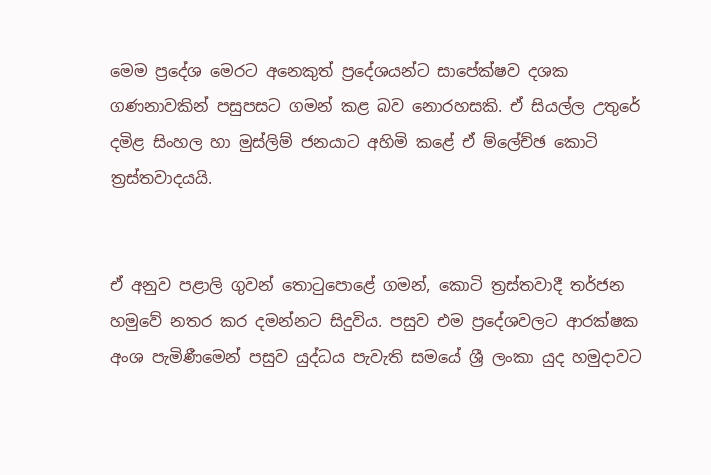මෙම ප්‍රදේශ මෙරට අනෙකුත් ප්‍රදේශයන්ට සාපේක්ෂව දශක ගණනාවකින් පසුපසට ගමන් කළ බව නොරහසකි. ඒ සියල්ල උතුරේ දමිළ සිංහල හා මුස්ලිම් ජනයාට අහිමි කළේ ඒ ම්ලේච්ඡ කොටි ත්‍රස්තවාදයයි.


ඒ අනුව පළාලි ගුවන් තොටුපොළේ ගමන්, කොටි ත්‍රස්තවාදී තර්ජන හමුවේ නතර කර දමන්නට සිදුවිය. පසුව එම ප්‍රදේශවලට ආරක්ෂක අංශ පැමිණීමෙන් පසුව යුද්ධය පැවැති සමයේ ශ්‍රී ලංකා යුද හමුදාවට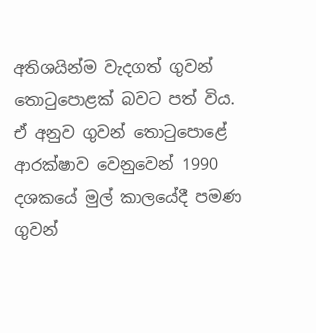අතිශයින්ම වැදගත් ගුවන් තොටුපොළක් බවට පත් විය. ඒ අනුව ගුවන් තොටුපොළේ ආරක්ෂාව වෙනුවෙන් 1990 දශකයේ මුල් කාලයේදී පමණ ගුවන්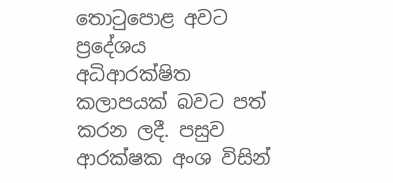තොටුපොළ අවට ප්‍රදේශය අධිආරක්ෂිත කලාපයක් බවට පත් කරන ලදී. පසුව ආරක්ෂක අංශ විසින්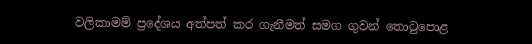වලිකාමම් ප්‍රදේශය අත්පත් කර ගැනීමත් සමග ගුවන් තොටුපොළ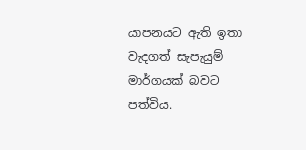යාපනයට ඇති ඉතා වැදගත් සැපැයුම් මාර්ගයක් බවට පත්විය.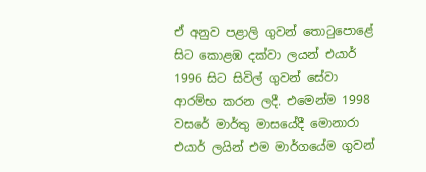ඒ අනුව පළාලි ගුවන් තොටුපොළේ සිට කොළඹ දක්වා ලයන් එයාර් 1996 සිට සිවිල් ගුවන් සේවා ආරම්භ කරන ලදී. එමෙන්ම 1998 වසරේ මාර්තු මාසයේදී මොනාරා එයාර් ලයින් එම මාර්ගයේම ගුවන්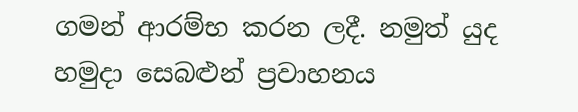ගමන් ආරම්භ කරන ලදී. නමුත් යුද හමුදා සෙබළුන් ප්‍රවාහනය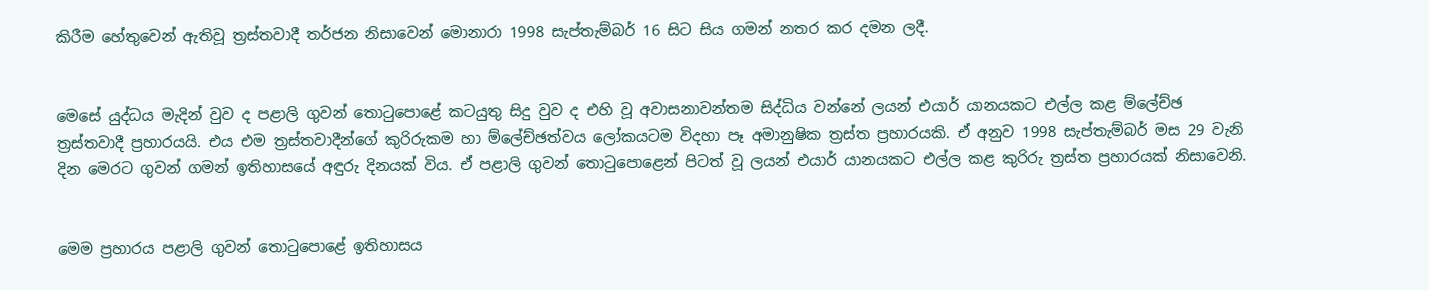කිරීම හේතුවෙන් ඇතිවූ ත්‍රස්තවාදී තර්ජන නිසාවෙන් මොනාරා 1998 සැප්තැම්බර් 16 සිට සිය ගමන් නතර කර දමන ලදී.


මෙසේ යුද්ධය මැදින් වුව ද පළාලි ගුවන් තොටුපොළේ කටයුතු සිදු වුව ද එහි වූ අවාසනාවන්තම සිද්ධිය වන්නේ ලයන් එයාර් යානයකට එල්ල කළ ම්ලේච්ඡ ත්‍රස්තවාදී ප්‍රහාරයයි. එය එම ත්‍රස්තවාදීන්ගේ කුරිරුකම හා ම්ලේච්ඡත්වය ලෝකයටම විදහා පෑ අමානුෂික ත්‍රස්ත ප්‍රහාරයකි. ඒ අනුව 1998 සැප්තැම්බර් මස 29 වැනි දින මෙරට ගුවන් ගමන් ඉතිහාසයේ අඳුරු දිනයක් විය. ඒ පළාලි ගුවන් තොටුපොළෙන් පිටත් වූ ලයන් එයාර් යානයකට එල්ල කළ කුරිරු ත්‍රස්ත ප්‍රහාරයක් නිසාවෙනි.


මෙම ප්‍රහාරය පළාලි ගුවන් තොටුපොළේ ඉතිහාසය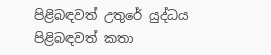පිළිබඳවත් උතුරේ යුද්ධය පිළිබඳවත් කතා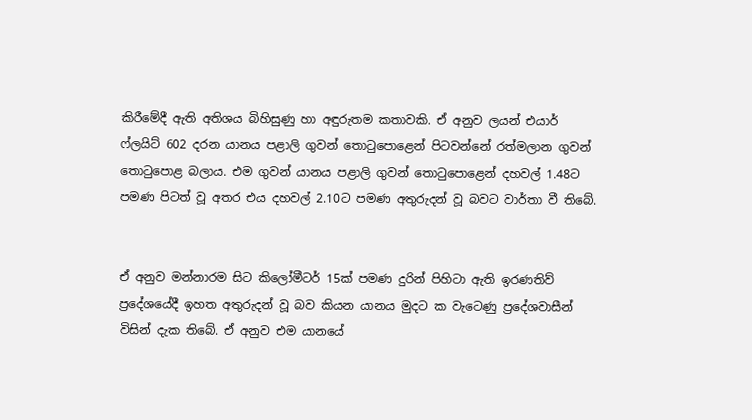කිරීමේදී ඇති අතිශය බිහිසුණු හා අඳුරුතම කතාවකි. ඒ අනුව ලයන් එයාර් ෆ්ලයිට් 602 දරන යානය පළාලි ගුවන් තොටුපොළෙන් පිටවන්නේ රත්මලාන ගුවන් තොටුපොළ බලාය. එම ගුවන් යානය පළාලි ගුවන් තොටුපොළෙන් දහවල් 1.48ට පමණ පිටත් වූ අතර එය දහවල් 2.10ට පමණ අතුරුදන් වූ බවට වාර්තා වී තිබේ.


ඒ අනුව මන්නාරම සිට කිලෝමීටර් 15ක් පමණ දුරින් පිහිටා ඇති ඉරණතිව් ප්‍රදේශයේදී ඉහත අතුරුදන් වූ බව කියන යානය මුදට ක වැටෙණු ප්‍රදේශවාසීන් විසින් දැක තිබේ. ඒ අනුව එම යානයේ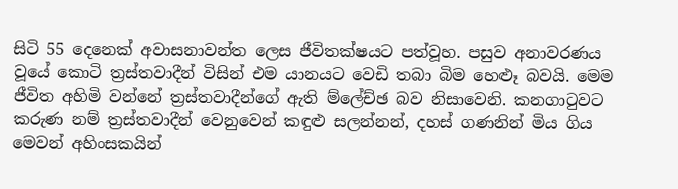සිටි 55 දෙනෙක් අවාසනාවන්ත ලෙස ජීවිතක්ෂයට පත්වූහ. පසුව අනාවරණය වූයේ කොටි ත්‍රස්තවාදීන් විසින් එම යානයට වෙඩි තබා බිම හෙළුෑ බවයි. මෙම ජීවිත අහිමි වන්නේ ත්‍රස්තවාදීන්ගේ ඇති ම්ලේච්ඡ බව නිසාවෙනි. කනගාටුවට කරුණ නම් ත්‍රස්තවාදීන් වෙනුවෙන් කඳුළු සලන්නන්, දහස් ගණනින් මිය ගිය මෙවන් අහිංසකයින්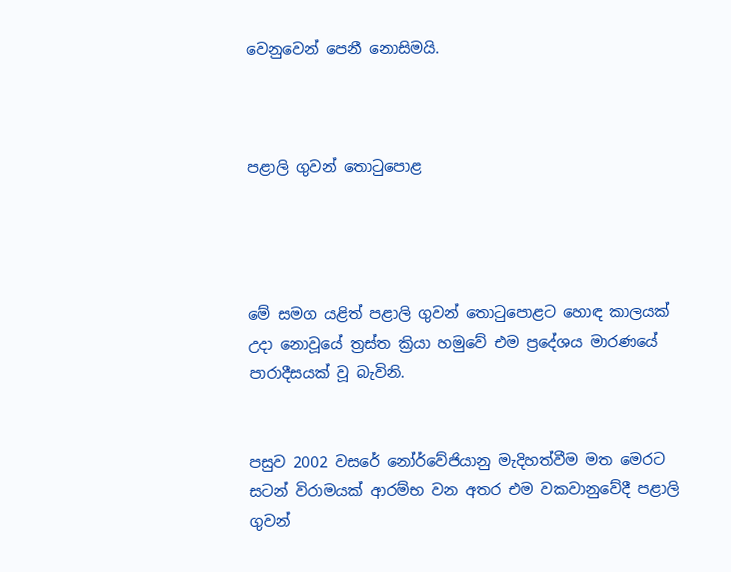වෙනුවෙන් පෙනී නොසිමයි.



පළාලි ගුවන් තොටුපොළ




මේ සමග යළිත් පළාලි ගුවන් තොටුපොළට හොඳ කාලයක් උදා නොවූයේ ත්‍රස්ත ක්‍රියා හමුවේ එම ප්‍රදේශය මාරණයේ පාරාදීසයක් වූ බැවිනි.


පසුව 2002 වසරේ නෝර්වේජියානු මැදිහත්වීම මත මෙරට සටන් විරාමයක් ආරම්භ වන අතර එම වකවානුවේදී පළාලි ගුවන්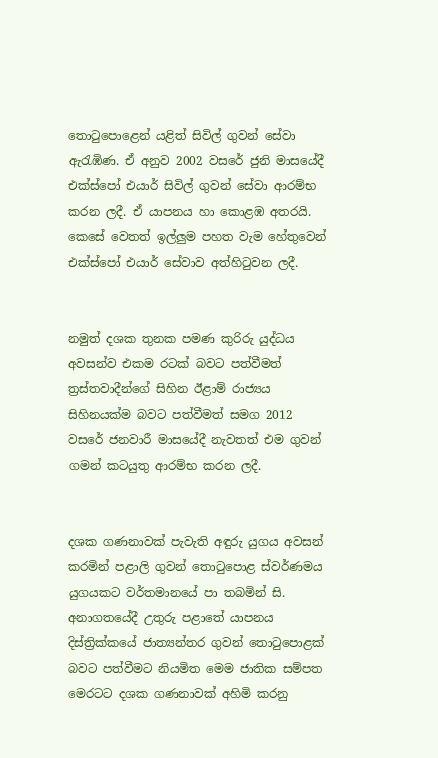තොටුපොළෙන් යළිත් සිවිල් ගුවන් සේවා ඇරැඹිණ. ඒ අනුව 2002 වසරේ ජුනි මාසයේදී එක්ස්පෝ එයාර් සිවිල් ගුවන් සේවා ආරම්භ කරන ලදී. ඒ යාපනය හා කොළඹ අතරයි. කෙසේ වෙතත් ඉල්ලුම පහත වැම හේතුවෙන් එක්ස්පෝ එයාර් සේවාව අත්හිටුවන ලදී.


නමුත් දශක තුනක පමණ කුරිරු යුද්ධය අවසන්ව එකම රටක් බවට පත්වීමත් ත්‍රස්තවාදීන්ගේ සිහින ඊළාම් රාජ්‍යය සිහිනයක්ම බවට පත්වීමත් සමග 2012 වසරේ ජනවාරී මාසයේදී නැවතත් එම ගුවන් ගමන් කටයුතු ආරම්භ කරන ලදී.


දශක ගණනාවක් පැවැති අඳුරු යුගය අවසන් කරමින් පළාලි ගුවන් තොටුපොළ ස්වර්ණමය යුගයකට වර්තමානයේ පා තබමින් සි. අනාගතයේදී උතුරු පළාතේ යාපනය දිස්ත්‍රික්කයේ ජාත්‍යන්තර ගුවන් තොටුපොළක් බවට පත්වීමට නියමිත මෙම ජාතික සම්පත මෙරටට දශක ගණනාවක් අහිමි කරනු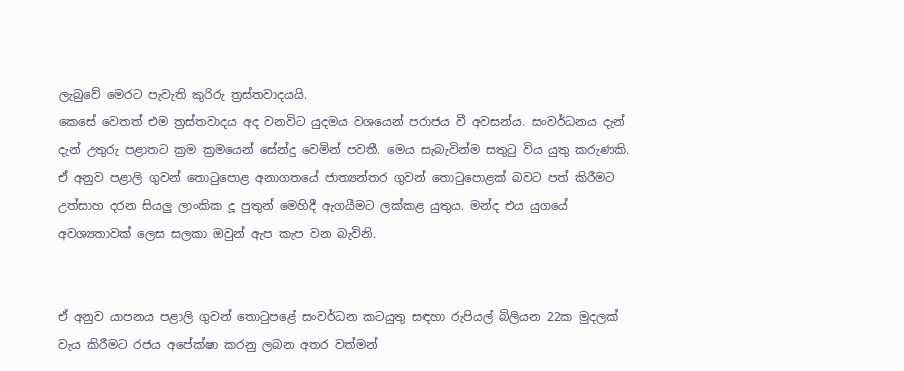ලැබුවේ මෙරට පැවැති කුරිරු ත්‍රස්තවාදයයි.
කෙසේ වෙතත් එම ත්‍රස්තවාදය අද වනවිට යුදමය වශයෙන් පරාජය වී අවසන්ය. සංවර්ධනය දැන් දැන් උතුරු පළාතට ක්‍රම ක්‍රමයෙන් සේන්දු වෙමින් පවතී. මෙය සැබැවින්ම සතුටු විය යුතු කරුණකි. ඒ අනුව පළාලි ගුවන් තොටුපොළ අනාගතයේ ජාත්‍යන්තර ගුවන් තොටුපොළක් බවට පත් කිරීමට උත්සාහ දරන සියලු ලාංකික දූ පුතුන් මෙහිදී ඇගයීමට ලක්කළ යුතුය. මන්ද එය යුගයේ අවශ්‍යතාවක් ලෙස සලකා ඔවුන් ඇප කැප වන බැවිනි.


ඒ අනුව යාපනය පළාලි ගුවන් තොටුපළේ සංවර්ධන කටයුතු සඳහා රුපියල් බිලියන 22ක මුදලක් වැය කිරීමට රජය අපේක්ෂා කරනු ලබන අතර වත්මන්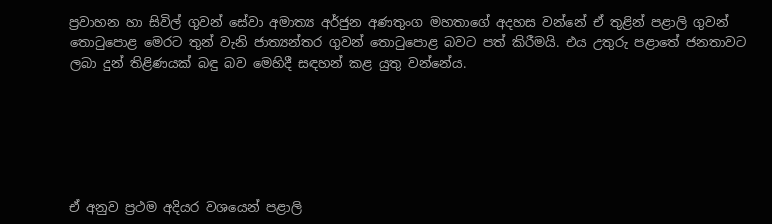ප්‍රවාහන හා සිවිල් ගුවන් සේවා අමාත්‍ය අර්ජුන අණතුංග මහතාගේ අදහස වන්නේ ඒ තුළින් පළාලි ගුවන් තොටුපොළ මෙරට තුන් වැනි ජාත්‍යන්තර ගුවන් තොටුපොළ බවට පත් කිරීමයි. එය උතුරු පළාතේ ජනතාවට ලබා දුන් තිළිණයක් බඳු බව මෙහිදී සඳහන් කළ යුතු වන්නේය.






ඒ අනුව ප්‍රථම අදියර වශයෙන් පළාලි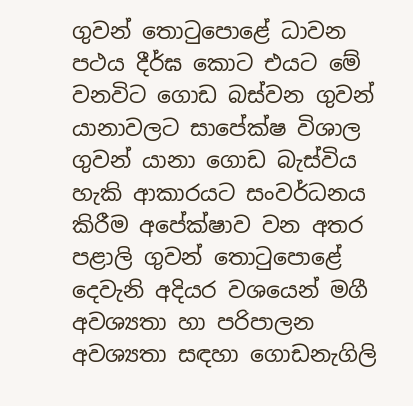ගුවන් තොටුපොළේ ධාවන පථය දීර්ඝ කොට එයට මේ වනවිට ගොඩ බස්වන ගුවන් යානාවලට සාපේක්ෂ විශාල ගුවන් යානා ගොඩ බැස්විය හැකි ආකාරයට සංවර්ධනය කිරීම අපේක්ෂාව වන අතර පළාලි ගුවන් තොටුපොළේ දෙවැනි අදියර වශයෙන් මගී අවශ්‍යතා හා පරිපාලන අවශ්‍යතා සඳහා ගොඩනැගිලි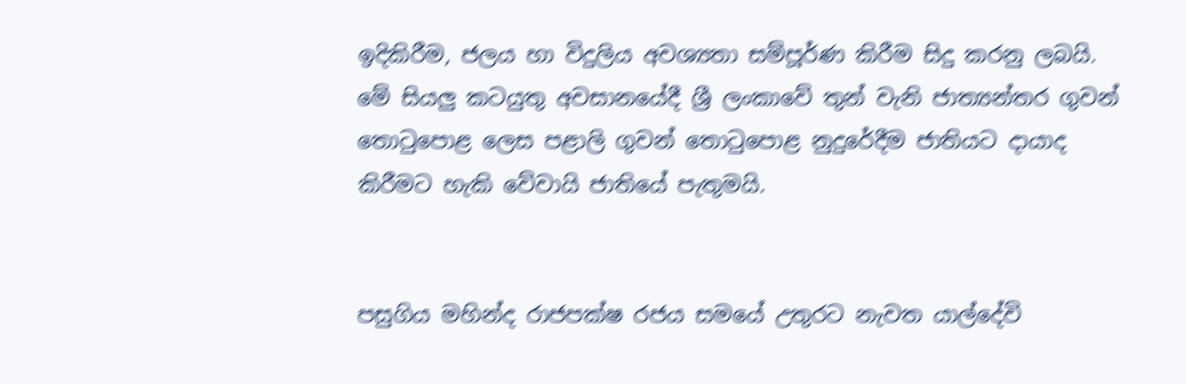ඉදිකිරීම, ජලය හා විදුලිය අවශ්‍යතා සම්පූර්ණ කිරීම සිදු කරනු ලබයි. මේ සියලු කටයුතු අවසානයේදී ශ්‍රී ලංකාවේ තුන් වැනි ජාත්‍යන්තර ගුවන් තොටුපොළ ලෙස පළාලි ගුවන් තොටුපොළ නුදුරේදීම ජාතියට දායාද කිරීමට හැකි වේවායි ජාතියේ පැතුමයි.


පසුගිය මහින්ද රාජපක්ෂ රජය සමයේ උතුරට නැවත යාල්දේවි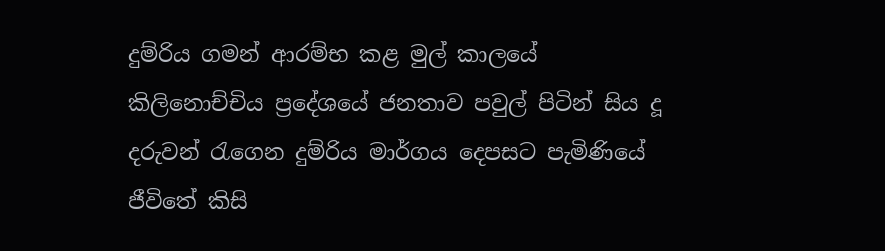දුම්රිය ගමන් ආරම්භ කළ මුල් කාලයේ කිලිනොච්චිය ප්‍රදේශයේ ජනතාව පවුල් පිටින් සිය දූ දරුවන් රැගෙන දුම්රිය මාර්ගය දෙපසට පැමිණියේ ජීවිතේ කිසි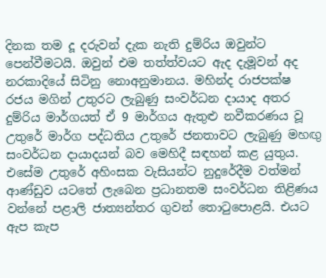දිනක තම දූ දරුවන් දැක නැති දුම්රිය ඔවුන්ට පෙන්වීමටයි. ඔවුන් එම තත්ත්වයට ඇද දැමූවන් අද නරකාදියේ සිටිනු නොඅනුමානය. මහින්ද රාජපක්ෂ රජය මගින් උතුරට ලැබුණු සංවර්ධන දායාද අතර දුම්රිය මාර්ගයත් ඒ 9 මාර්ගය ඇතුළු නවීකරණය වූ උතුරේ මාර්ග පද්ධතිය උතුරේ ජනතාවට ලැබුණු මහඟු සංවර්ධන දායාදයන් බව මෙහිදී සඳහන් කළ යුතුය. එසේම උතුරේ අහිංසක වැසියන්ට නුදුරේදීම වත්මන් ආණ්ඩුව යටතේ ලැබෙන ප්‍රධානතම සංවර්ධන තිළිණය වන්නේ පළාලි ජාත්‍යන්තර ගුවන් තොටුපොළයි. එයට ඇප කැප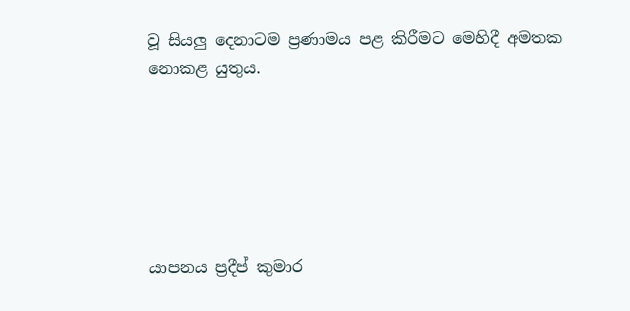වූ සියලු දෙනාටම ප්‍රණාමය පළ කිරීමට මෙහිදී අමතක නොකළ යුතුය.






යාපනය ප්‍රදීප් කුමාර